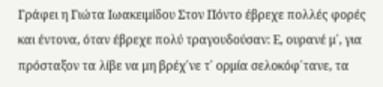Γράφει η Γιώτα Ιωακειμίδου Στον Πόντο έβρεχε πολλές φορές και έντονα, όταν έβρεχε πολύ τραγουδούσαν: Ε, ουρανέ μ΄, για πρόσταξον τα λίβε να μη βρέχ΄νε τ΄ ορμία σελοκόφ΄τανε, τα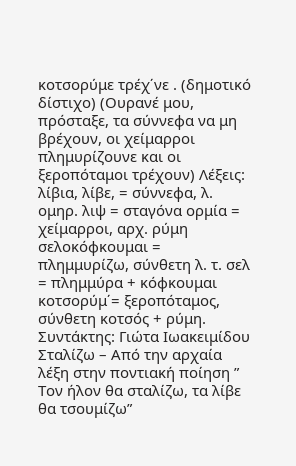κοτσορύμε τρέχ΄νε . (δημοτικό δίστιχο) (Ουρανέ μου, πρόσταξε, τα σύννεφα να μη βρέχουν, οι χείμαρροι πλημυρίζουνε και οι ξεροπόταμοι τρέχουν) Λέξεις: λίβια, λίβε, = σύννεφα, λ. ομηρ. λιψ = σταγόνα ορμία = χείμαρροι, αρχ. ρύμη σελοκόφκουμαι = πλημμυρίζω, σύνθετη λ. τ. σελ = πλημμύρα + κόφκουμαι κοτσορύμ΄= ξεροπόταμος, σύνθετη κοτσός + ρύμη.
Συντάκτης: Γιώτα Ιωακειμίδου
Σταλίζω – Από την αρχαία λέξη στην ποντιακή ποίηση ” Τον ήλον θα σταλίζω, τα λίβε θα τσουμίζω”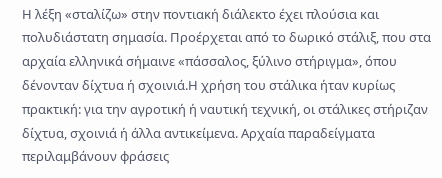Η λέξη «σταλίζω» στην ποντιακή διάλεκτο έχει πλούσια και πολυδιάστατη σημασία. Προέρχεται από το δωρικό στάλιξ, που στα αρχαία ελληνικά σήμαινε «πάσσαλος, ξύλινο στήριγμα», όπου δένονταν δίχτυα ή σχοινιά.Η χρήση του στάλικα ήταν κυρίως πρακτική: για την αγροτική ή ναυτική τεχνική, οι στάλικες στήριζαν δίχτυα, σχοινιά ή άλλα αντικείμενα. Αρχαία παραδείγματα περιλαμβάνουν φράσεις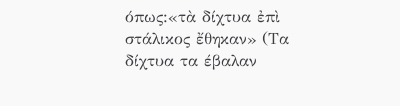όπως:«τὰ δίχτυα ἐπὶ στάλικος ἔθηκαν» (Τα δίχτυα τα έβαλαν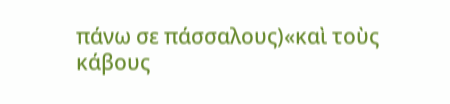πάνω σε πάσσαλους)«καὶ τοὺς κάβους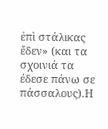ἐπὶ στάλικας ἔδεν» (και τα σχοινιά τα έδεσε πάνω σε πάσσαλους).Η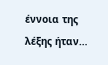έννοια της λέξης ήταν…